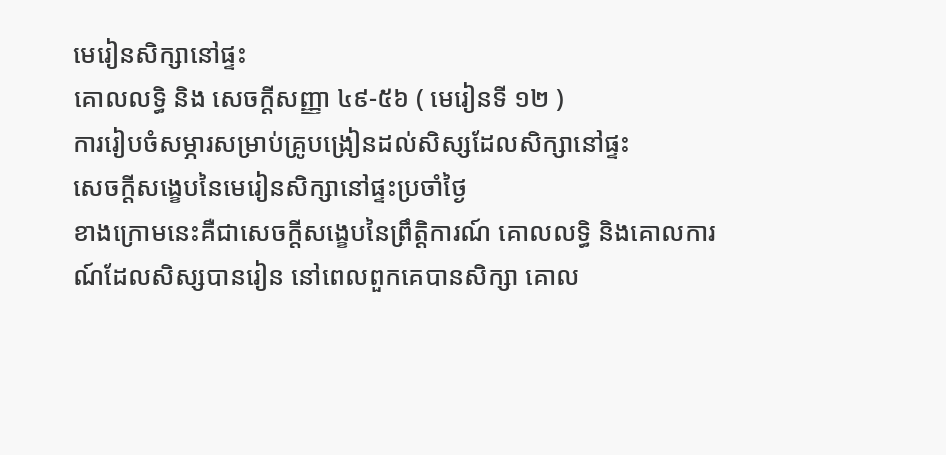មេរៀនសិក្សានៅផ្ទះ
គោលលទ្ធិ និង សេចក្តីសញ្ញា ៤៩-៥៦ ( មេរៀនទី ១២ )
ការរៀបចំសម្ភារសម្រាប់គ្រូបង្រៀនដល់សិស្សដែលសិក្សានៅផ្ទះ
សេចក្ដីសង្ខេបនៃមេរៀនសិក្សានៅផ្ទះប្រចាំថ្ងៃ
ខាងក្រោមនេះគឺជាសេចក្ដីសង្ខេបនៃព្រឹត្តិការណ៍ គោលលទ្ធិ និងគោលការណ៍ដែលសិស្សបានរៀន នៅពេលពួកគេបានសិក្សា គោល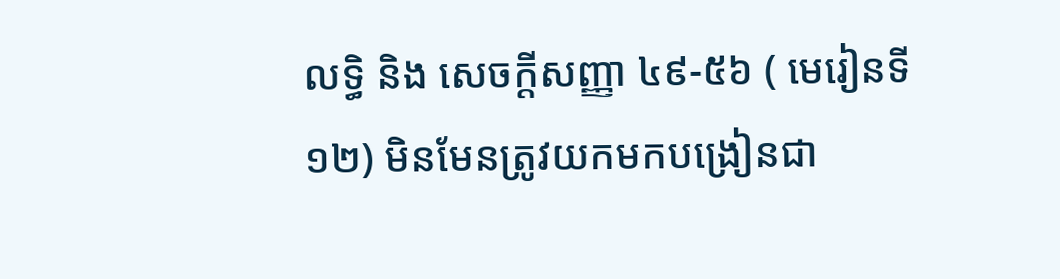លទ្ធិ និង សេចក្ដីសញ្ញា ៤៩-៥៦ ( មេរៀនទី ១២) មិនមែនត្រូវយកមកបង្រៀនជា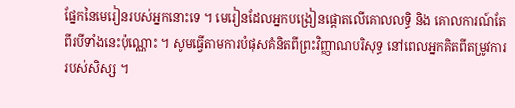ផ្នែកនៃមេរៀនរបស់អ្នកនោះទេ ។ មេរៀនដែលអ្នកបង្រៀនផ្ដោតលើគោលលទ្ធិ និង គោលការណ៍តែពីរបីទាំងនេះប៉ុណ្ណោះ ។ សូមធ្វើតាមការបំផុសគំនិតពីព្រះវិញ្ញាណបរិសុទ្ធ នៅពេលអ្នកគិតពីតម្រូវការរបស់សិស្ស ។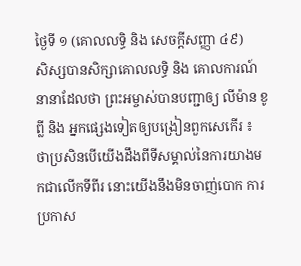ថ្ងៃទី ១ (គោលលទ្ធិ និង សេចក្តីសញ្ញា ៤៩)
សិស្សបានសិក្សាគោលលទ្ធិ និង គោលការណ៍នានាដែលថា ព្រះអម្ចាស់បានបញ្ជាឲ្យ លីម៉ាន ខូព្លី និង អ្នកផ្សេងទៀតឲ្យបង្រៀនពួកសេកើរ ៖ ថាប្រសិនបើយើងដឹងពីទីសម្គាល់នៃការយាងមកជាលើកទីពីរ នោះយើងនឹងមិនចាញ់បោក ការប្រកាស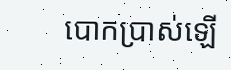បោកប្រាស់ឡើ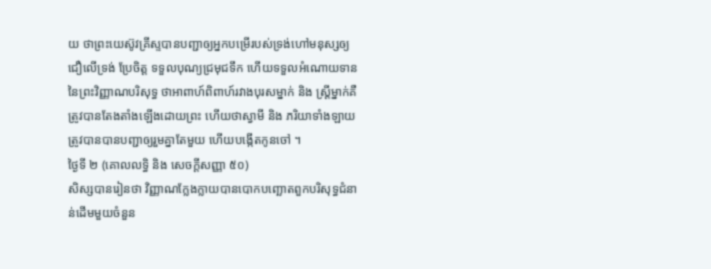យ ថាព្រះយេស៊ូវគ្រីស្ទបានបញ្ជាឲ្យអ្នកបម្រើរបស់ទ្រង់ហៅមនុស្សឲ្យជឿលើទ្រង់ ប្រែចិត្ត ទទួលបុណ្យជ្រមុជទឹក ហើយទទួលអំណោយទាននៃព្រះវិញ្ញាណបរិសុទ្ធ ថាអាពាហ៍ពិពាហ៍រវាងបុរសម្នាក់ និង ស្ត្រីម្នាក់គឺត្រូវបានតែងតាំងឡើងដោយព្រះ ហើយថាស្វាមី និង ភរិយាទាំងឡាយត្រូវបានបានបញ្ជាឲ្យរួមគ្នាតែមួយ ហើយបង្កើតកូនចៅ ។
ថ្ងៃទី ២ (គោលលទ្ធិ និង សេចក្តីសញ្ញា ៥០)
សិស្សបានរៀនថា វិញ្ញាណក្លែងក្លាយបានបោកបញ្ឆោតពួកបរិសុទ្ធជំនាន់ដើមមួយចំនួន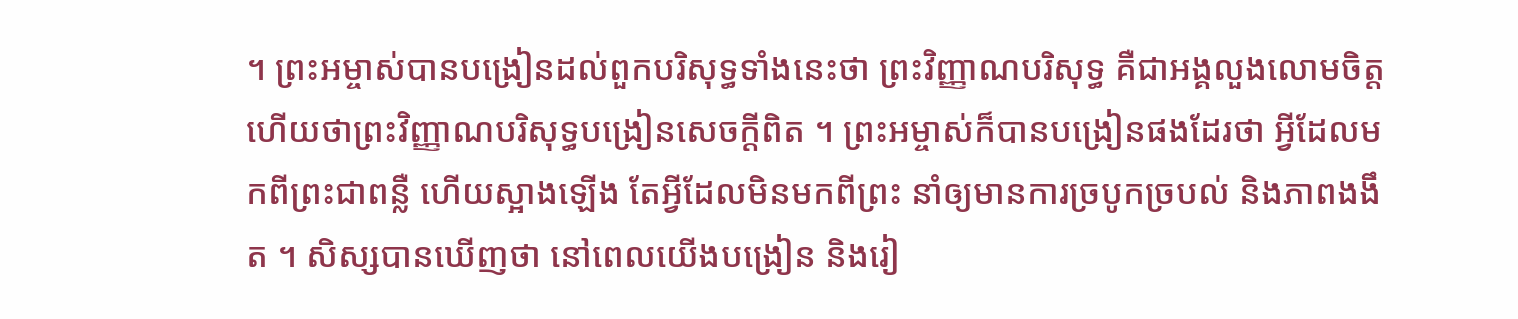។ ព្រះអម្ចាស់បានបង្រៀនដល់ពួកបរិសុទ្ធទាំងនេះថា ព្រះវិញ្ញាណបរិសុទ្ធ គឺជាអង្គលួងលោមចិត្ត ហើយថាព្រះវិញ្ញាណបរិសុទ្ធបង្រៀនសេចក្ដីពិត ។ ព្រះអម្ចាស់ក៏បានបង្រៀនផងដែរថា អ្វីដែលមកពីព្រះជាពន្លឺ ហើយស្អាងឡើង តែអ្វីដែលមិនមកពីព្រះ នាំឲ្យមានការច្របូកច្របល់ និងភាពងងឹត ។ សិស្សបានឃើញថា នៅពេលយើងបង្រៀន និងរៀ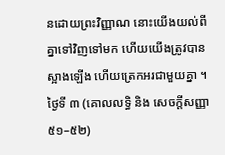នដោយព្រះវិញ្ញាណ នោះយើងយល់ពីគ្នាទៅវិញទៅមក ហើយយើងត្រូវបានស្អាងឡើង ហើយត្រេកអរជាមួយគ្នា ។
ថ្ងៃទី ៣ (គោលលទ្ធិ និង សេចក្តីសញ្ញា ៥១–៥២)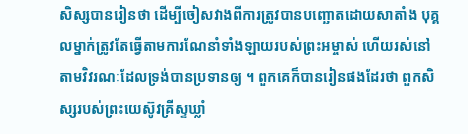សិស្សបានរៀនថា ដើម្បីចៀសវាងពីការត្រូវបានបញ្ឆោតដោយសាតាំង បុគ្គលម្នាក់ត្រូវតែធ្វើតាមការណែនាំទាំងឡាយរបស់ព្រះអម្ចាស់ ហើយរស់នៅតាមវិវរណៈដែលទ្រង់បានប្រទានឲ្យ ។ ពួកគេក៏បានរៀនផងដែរថា ពួកសិស្សរបស់ព្រះយេស៊ូវគ្រីស្ទឃ្លាំ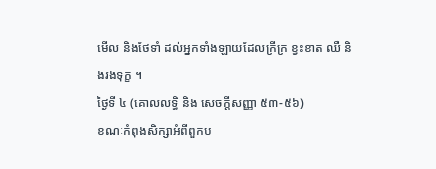មើល និងថែទាំ ដល់អ្នកទាំងឡាយដែលក្រីក្រ ខ្វះខាត ឈឺ និងរងទុក្ខ ។
ថ្ងៃទី ៤ (គោលលទ្ធិ និង សេចក្តីសញ្ញា ៥៣-៥៦)
ខណៈកំពុងសិក្សាអំពីពួកប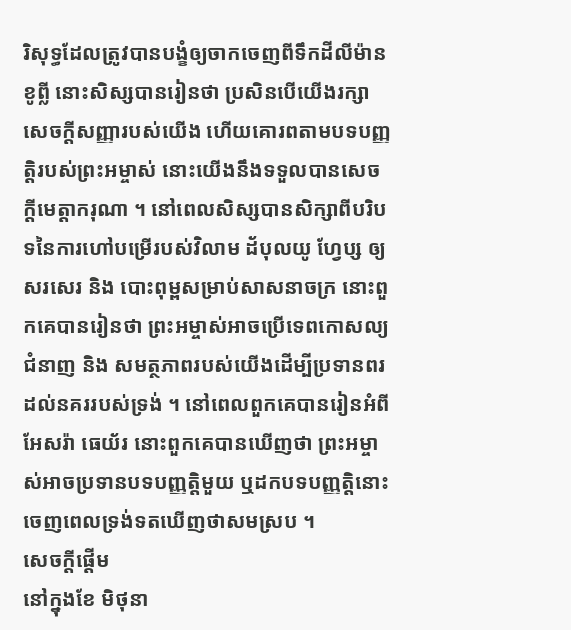រិសុទ្ធដែលត្រូវបានបង្ខំឲ្យចាកចេញពីទឹកដីលីម៉ាន ខូព្លី នោះសិស្សបានរៀនថា ប្រសិនបើយើងរក្សាសេចក្ដីសញ្ញារបស់យើង ហើយគោរពតាមបទបញ្ញត្តិរបស់ព្រះអម្ចាស់ នោះយើងនឹងទទួលបានសេចក្ដីមេត្តាករុណា ។ នៅពេលសិស្សបានសិក្សាពីបរិបទនៃការហៅបម្រើរបស់វិលាម ដ័បុលយូ ហ្វែប្ស ឲ្យសរសេរ និង បោះពុម្ពសម្រាប់សាសនាចក្រ នោះពួកគេបានរៀនថា ព្រះអម្ចាស់អាចប្រើទេពកោសល្យ ជំនាញ និង សមត្ថភាពរបស់យើងដើម្បីប្រទានពរដល់នគររបស់ទ្រង់ ។ នៅពេលពួកគេបានរៀនអំពីអែសរ៉ា ធេយ័រ នោះពួកគេបានឃើញថា ព្រះអម្ចាស់អាចប្រទានបទបញ្ញត្តិមួយ ឬដកបទបញ្ញត្តិនោះចេញពេលទ្រង់ទតឃើញថាសមស្រប ។
សេចក្តីផ្ដើម
នៅក្នុងខែ មិថុនា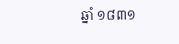ឆ្នាំ ១៨៣១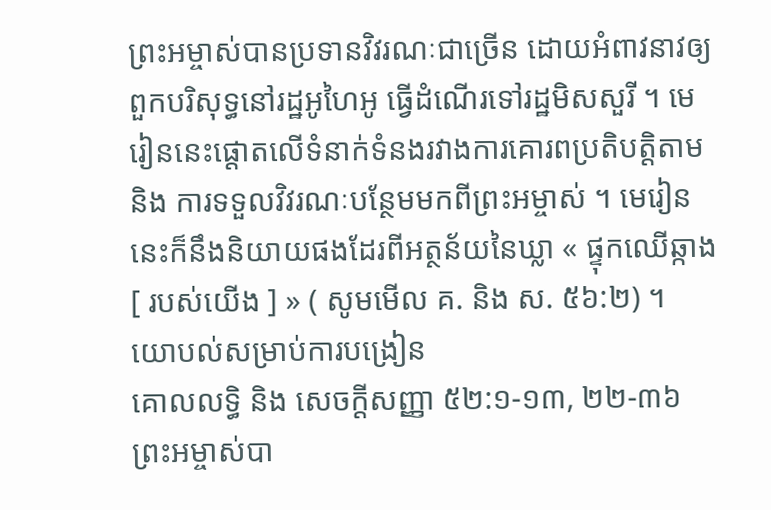ព្រះអម្ចាស់បានប្រទានវិវរណៈជាច្រើន ដោយអំពាវនាវឲ្យពួកបរិសុទ្ធនៅរដ្ឋអូហៃអូ ធ្វើដំណើរទៅរដ្ឋមិសសួរី ។ មេរៀននេះផ្តោតលើទំនាក់ទំនងរវាងការគោរពប្រតិបត្តិតាម និង ការទទួលវិវរណៈបន្ថែមមកពីព្រះអម្ចាស់ ។ មេរៀននេះក៏នឹងនិយាយផងដែរពីអត្ថន័យនៃឃ្លា « ផ្ទុកឈើឆ្កាង [ របស់យើង ] » ( សូមមើល គ. និង ស. ៥៦:២) ។
យោបល់សម្រាប់ការបង្រៀន
គោលលទ្ធិ និង សេចក្តីសញ្ញា ៥២:១-១៣, ២២-៣៦
ព្រះអម្ចាស់បា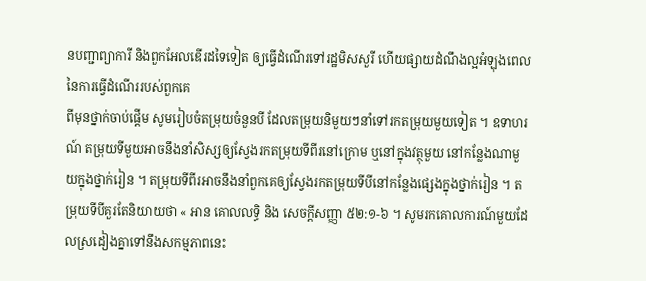នបញ្ជាព្យាការី និងពួកអែលឌើរដទៃទៀត ឲ្យធ្វើដំណើរទៅរដ្ឋមិសសួរី ហើយផ្សាយដំណឹងល្អអំឡុងពេលនៃការធ្វើដំណើររបស់ពួកគេ
ពីមុនថ្នាក់ចាប់ផ្ដើម សូមរៀបចំតម្រុយចំនួនបី ដែលតម្រុយនិមួយៗនាំទៅរកតម្រុយមួយទៀត ។ ឧទាហរណ៍ តម្រុយទីមួយអាចនឹងនាំសិស្សឲ្យស្វែងរកតម្រុយទីពីរនៅក្រោម ឬនៅក្នុងវត្ថុមួយ នៅកន្លែងណាមួយក្នុងថ្នាក់រៀន ។ តម្រុយទីពីរអាចនឹងនាំពួកគេឲ្យស្វែងរកតម្រុយទីបីនៅកន្លែងផ្សេងក្នុងថ្នាក់រៀន ។ តម្រុយទីបីគួរតែនិយាយថា « អាន គោលលទ្ធិ និង សេចក្ដីសញ្ញា ៥២:១-៦ ។ សូមរកគោលការណ៍មួយដែលស្រដៀងគ្នាទៅនឹងសកម្មភាពនេះ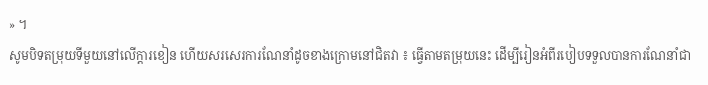» ។
សូមបិទតម្រុយទីមួយនៅលើក្ដារខៀន ហើយសរសេរការណែនាំដូចខាងក្រោមនៅជិតវា ៖ ធ្វើតាមតម្រុយនេះ ដើម្បីរៀនអំពីរបៀបទទួលបានការណែនាំជា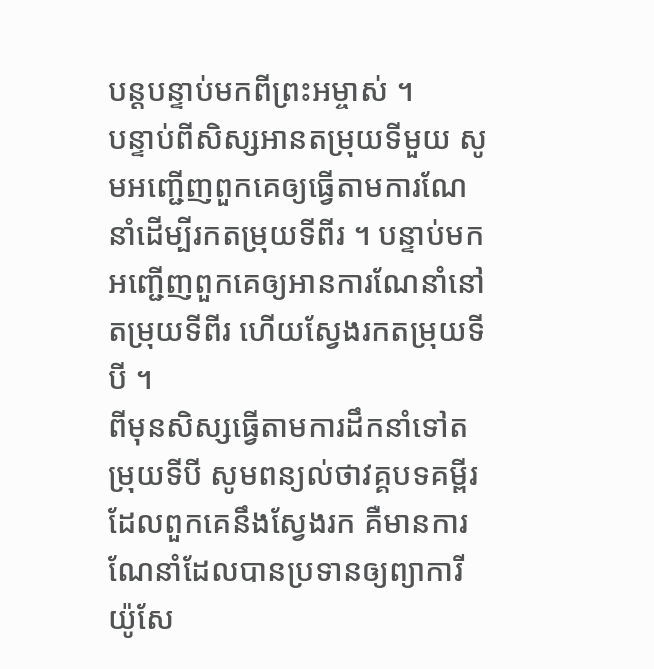បន្ដបន្ទាប់មកពីព្រះអម្ចាស់ ។
បន្ទាប់ពីសិស្សអានតម្រុយទីមួយ សូមអញ្ជើញពួកគេឲ្យធ្វើតាមការណែនាំដើម្បីរកតម្រុយទីពីរ ។ បន្ទាប់មកអញ្ជើញពួកគេឲ្យអានការណែនាំនៅតម្រុយទីពីរ ហើយស្វែងរកតម្រុយទីបី ។
ពីមុនសិស្សធ្វើតាមការដឹកនាំទៅតម្រុយទីបី សូមពន្យល់ថាវគ្គបទគម្ពីរ ដែលពួកគេនឹងស្វែងរក គឺមានការណែនាំដែលបានប្រទានឲ្យព្យាការី យ៉ូសែ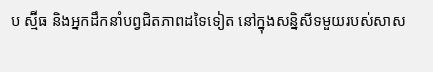ប ស្ម៊ីធ និងអ្នកដឹកនាំបព្វជិតភាពដទៃទៀត នៅក្នុងសន្និសីទមួយរបស់សាស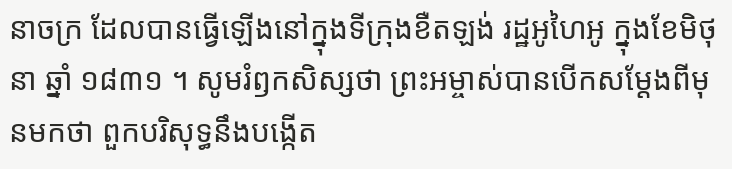នាចក្រ ដែលបានធ្វើឡើងនៅក្នុងទីក្រុងខឺតឡង់ រដ្ឋអូហៃអូ ក្នុងខែមិថុនា ឆ្នាំ ១៨៣១ ។ សូមរំឭកសិស្សថា ព្រះអម្ចាស់បានបើកសម្ដែងពីមុនមកថា ពួកបរិសុទ្ធនឹងបង្កើត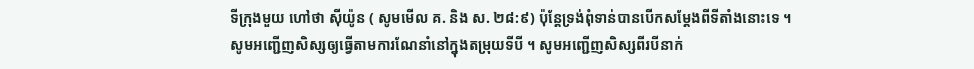ទីក្រុងមួយ ហៅថា ស៊ីយ៉ូន ( សូមមើល គ. និង ស. ២៨:៩) ប៉ុន្តែទ្រង់ពុំទាន់បានបើកសម្ដែងពីទីតាំងនោះទេ ។
សូមអញ្ជើញសិស្សឲ្យធ្វើតាមការណែនាំនៅក្នុងតម្រុយទីបី ។ សូមអញ្ជើញសិស្សពីរបីនាក់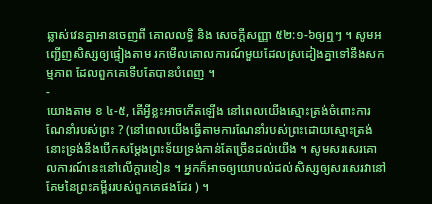ឆ្លាស់វេនគ្នាអានចេញពី គោលលទ្ធិ និង សេចក្ដីសញ្ញា ៥២:១-៦ឲ្យឮៗ ។ សូមអញ្ជើញសិស្សឲ្យផ្ទៀងតាម រកមើលគោលការណ៍មួយដែលស្រដៀងគ្នាទៅនឹងសកម្មភាព ដែលពួកគេទើបតែបានបំពេញ ។
-
យោងតាម ខ ៤-៥, តើអ្វីខ្លះអាចកើតឡើង នៅពេលយើងស្មោះត្រង់ចំពោះការណែនាំរបស់ព្រះ ? (នៅពេលយើងធ្វើតាមការណែនាំរបស់ព្រះដោយស្មោះត្រង់ នោះទ្រង់នឹងបើកសម្ដែងព្រះទ័យទ្រង់កាន់តែច្រើនដល់យើង ។ សូមសរសេរគោលការណ៍នេះនៅលើក្ដារខៀន ។ អ្នកក៏អាចឲ្យយោបល់ដល់សិស្សឲ្យសរសេរវានៅគែមនៃព្រះគម្ពីររបស់ពួកគេផងដែរ ) ។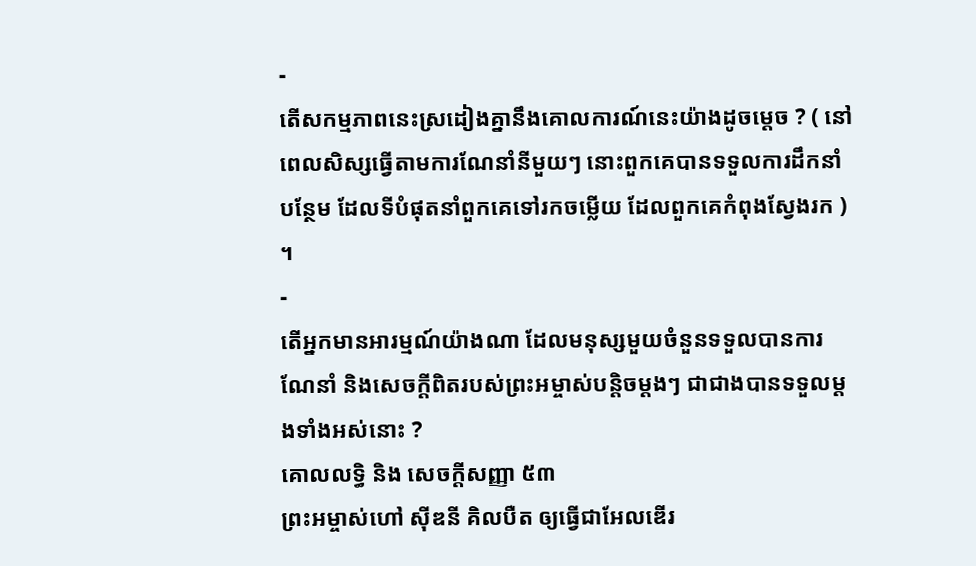-
តើសកម្មភាពនេះស្រដៀងគ្នានឹងគោលការណ៍នេះយ៉ាងដូចម្ដេច ? ( នៅពេលសិស្សធ្វើតាមការណែនាំនីមួយៗ នោះពួកគេបានទទួលការដឹកនាំបន្ថែម ដែលទីបំផុតនាំពួកគេទៅរកចម្លើយ ដែលពួកគេកំពុងស្វែងរក ) ។
-
តើអ្នកមានអារម្មណ៍យ៉ាងណា ដែលមនុស្សមួយចំនួនទទួលបានការណែនាំ និងសេចក្ដីពិតរបស់ព្រះអម្ចាស់បន្ដិចម្ដងៗ ជាជាងបានទទួលម្ដងទាំងអស់នោះ ?
គោលលទ្ធិ និង សេចក្តីសញ្ញា ៥៣
ព្រះអម្ចាស់ហៅ ស៊ីឌនី គិលបឺត ឲ្យធ្វើជាអែលឌើរ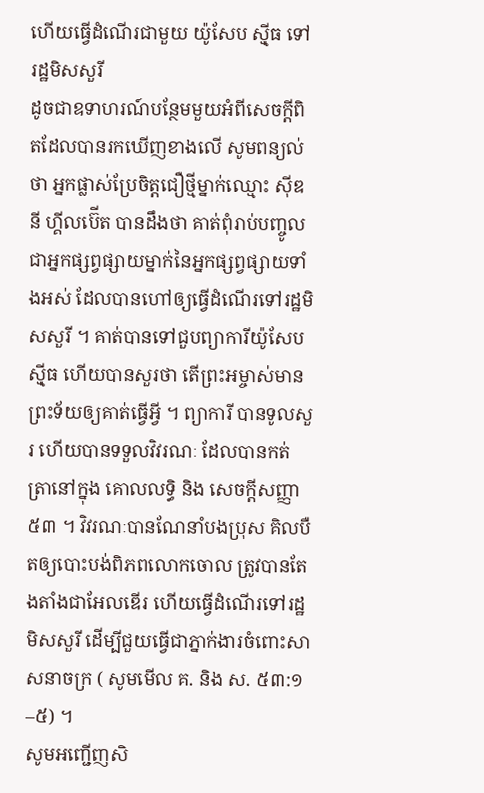ហើយធ្វើដំណើរជាមួយ យ៉ូសែប ស៊្មីធ ទៅរដ្ឋមិសសួរី
ដូចជាឧទាហរណ៍បន្ថែមមួយអំពីសេចក្តីពិតដែលបានរកឃើញខាងលើ សូមពន្យល់ថា អ្នកផ្លាស់ប្រែចិត្តជឿថ្មីម្នាក់ឈ្មោះ ស៊ីឌនី ហ្គីលប៊ើត បានដឹងថា គាត់ពុំរាប់បញ្ចូលជាអ្នកផ្សព្វផ្សាយម្នាក់នៃអ្នកផ្សព្វផ្សាយទាំងអស់ ដែលបានហៅឲ្យធ្វើដំណើរទៅរដ្ឋមិសសួរី ។ គាត់បានទៅជួបព្យាការីយ៉ូសែប ស៊្មីធ ហើយបានសួរថា តើព្រះអម្ចាស់មានព្រះទ័យឲ្យគាត់ធ្វើអ្វី ។ ព្យាការី បានទូលសួរ ហើយបានទទួលវិវរណៈ ដែលបានកត់ត្រានៅក្នុង គោលលទ្ធិ និង សេចក្ដីសញ្ញា ៥៣ ។ វិវរណៈបានណែនាំបងប្រុស គិលបឺតឲ្យបោះបង់ពិភពលោកចោល ត្រូវបានតែងតាំងជាអែលឌើរ ហើយធ្វើដំណើរទៅរដ្ឋមិសសួរី ដើម្បីជួយធ្វើជាភ្នាក់ងារចំពោះសាសនាចក្រ ( សូមមើល គ. និង ស. ៥៣:១–៥) ។
សូមអញ្ជើញសិ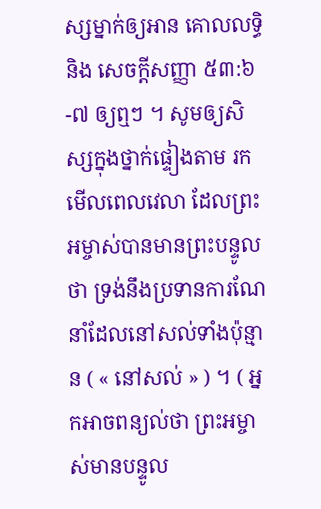ស្សម្នាក់ឲ្យអាន គោលលទ្ធិ និង សេចក្ដីសញ្ញា ៥៣:៦-៧ ឲ្យឮៗ ។ សូមឲ្យសិស្សក្នុងថ្នាក់ផ្ទៀងតាម រកមើលពេលវេលា ដែលព្រះអម្ចាស់បានមានព្រះបន្ទូលថា ទ្រង់នឹងប្រទានការណែនាំដែលនៅសល់ទាំងប៉ុន្មាន ( « នៅសល់ » ) ។ ( អ្នកអាចពន្យល់ថា ព្រះអម្ចាស់មានបន្ទូល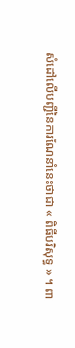សំដៅលើបញ្ជីនៃការណែនាំនេះថាជា « ពិធីបរិសុទ្ធ » ។ ពា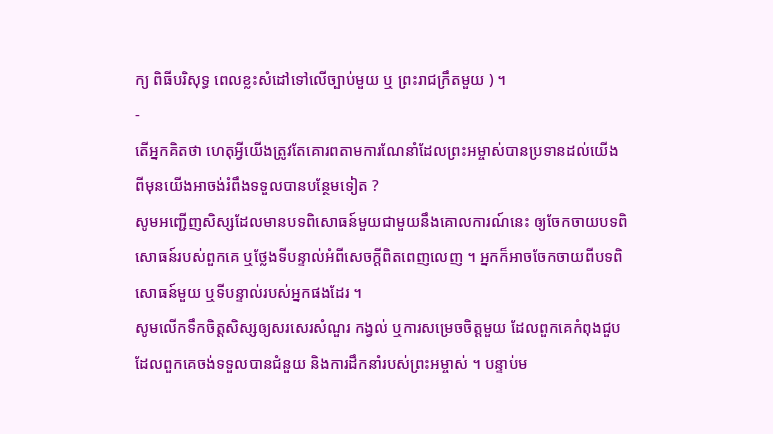ក្យ ពិធីបរិសុទ្ធ ពេលខ្លះសំដៅទៅលើច្បាប់មួយ ឬ ព្រះរាជក្រឹតមួយ ) ។
-
តើអ្នកគិតថា ហេតុអ្វីយើងត្រូវតែគោរពតាមការណែនាំដែលព្រះអម្ចាស់បានប្រទានដល់យើង ពីមុនយើងអាចង់រំពឹងទទួលបានបន្ថែមទៀត ?
សូមអញ្ជើញសិស្សដែលមានបទពិសោធន៍មួយជាមួយនឹងគោលការណ៍នេះ ឲ្យចែកចាយបទពិសោធន៍របស់ពួកគេ ឬថ្លែងទីបន្ទាល់អំពីសេចក្ដីពិតពេញលេញ ។ អ្នកក៏អាចចែកចាយពីបទពិសោធន៍មួយ ឬទីបន្ទាល់របស់អ្នកផងដែរ ។
សូមលើកទឹកចិត្តសិស្សឲ្យសរសេរសំណួរ កង្វល់ ឬការសម្រេចចិត្តមួយ ដែលពួកគេកំពុងជួប ដែលពួកគេចង់ទទួលបានជំនួយ និងការដឹកនាំរបស់ព្រះអម្ចាស់ ។ បន្ទាប់ម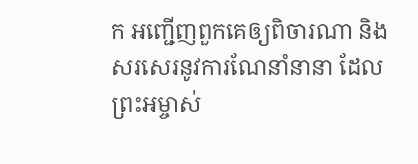ក អញ្ជើញពួកគេឲ្យពិចារណា និងសរសេរនូវការណែនាំនានា ដែលព្រះអម្ចាស់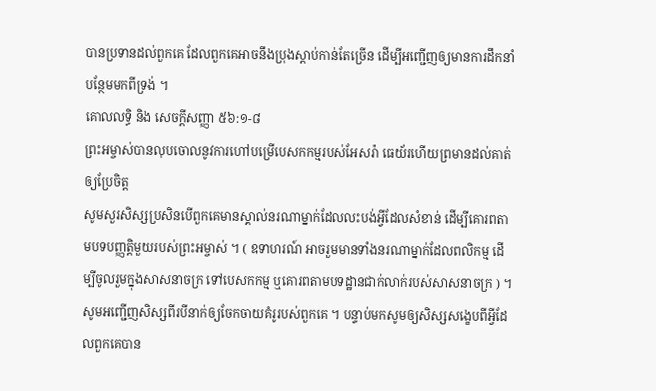បានប្រទានដល់ពួកគេ ដែលពួកគេអាចនឹងប្រុងស្ដាប់កាន់តែច្រើន ដើម្បីអញ្ជើញឲ្យមានការដឹកនាំបន្ថែមមកពីទ្រង់ ។
គោលលទ្ធិ និង សេចក្ដីសញ្ញា ៥៦:១-៨
ព្រះអម្ចាស់បានលុបចោលនូវការហៅបម្រើបេសកកម្មរបស់អែសរ៉ា ធេយ័រហើយព្រមានដល់គាត់ឲ្យប្រែចិត្ត
សូមសួរសិស្សប្រសិនបើពួកគេមានស្គាល់នរណាម្នាក់ដែលលះបង់អ្វីដែលសំខាន់ ដើម្បីគោរពតាមបទបញ្ញត្តិមួយរបស់ព្រះអម្ចាស់ ។ ( ឧទាហរណ៍ អាចរួមមានទាំងនរណាម្នាក់ដែលពលិកម្ម ដើម្បីចូលរួមក្នុងសាសនាចក្រ ទៅបេសកកម្ម ឬគោរពតាមបទដ្ឋានជាក់លាក់របស់សាសនាចក្រ ) ។ សូមអញ្ជើញសិស្សពីរបីនាក់ឲ្យចែកចាយគំរូរបស់ពួកគេ ។ បន្ទាប់មកសូមឲ្យសិស្សសង្ខេបពីអ្វីដែលពួកគេបាន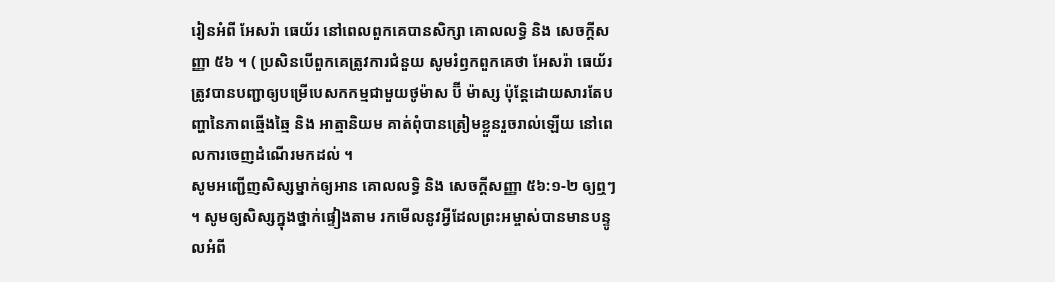រៀនអំពី អែសរ៉ា ធេយ័រ នៅពេលពួកគេបានសិក្សា គោលលទ្ធិ និង សេចក្ដីសញ្ញា ៥៦ ។ ( ប្រសិនបើពួកគេត្រូវការជំនួយ សូមរំឭកពួកគេថា អែសរ៉ា ធេយ័រ ត្រូវបានបញ្ជាឲ្យបម្រើបេសកកម្មជាមួយថូម៉ាស ប៊ី ម៉ាស្ស ប៉ុន្តែដោយសារតែបញ្ហានៃភាពឆ្មើងឆ្មៃ និង អាត្មានិយម គាត់ពុំបានត្រៀមខ្លួនរួចរាល់ឡើយ នៅពេលការចេញដំណើរមកដល់ ។
សូមអញ្ជើញសិស្សម្នាក់ឲ្យអាន គោលលទ្ធិ និង សេចក្ដីសញ្ញា ៥៦:១-២ ឲ្យឮៗ ។ សូមឲ្យសិស្សក្នុងថ្នាក់ផ្ទៀងតាម រកមើលនូវអ្វីដែលព្រះអម្ចាស់បានមានបន្ទូលអំពី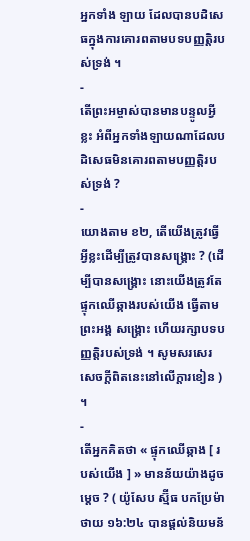អ្នកទាំង ឡាយ ដែលបានបដិសេធក្នុងការគោរពតាមបទបញ្ញត្តិរបស់ទ្រង់ ។
-
តើព្រះអម្ចាស់បានមានបន្ទូលអ្វីខ្លះ អំពីអ្នកទាំងឡាយណាដែលបដិសេធមិនគោរពតាមបញ្ញត្តិរបស់ទ្រង់ ?
-
យោងតាម ខ២, តើយើងត្រូវធ្វើអ្វីខ្លះដើម្បីត្រូវបានសង្គ្រោះ ? (ដើម្បីបានសង្គ្រោះ នោះយើងត្រូវតែផ្ទុកឈើឆ្កាងរបស់យើង ធ្វើតាមព្រះអង្គ សង្គ្រោះ ហើយរក្សាបទបញ្ញត្តិរបស់ទ្រង់ ។ សូមសរសេរសេចក្ដីពិតនេះនៅលើក្ដារខៀន ) ។
-
តើអ្នកគិតថា « ផ្ទុកឈើឆ្កាង [ របស់យើង ] » មានន័យយ៉ាងដូចម្ដេច ? ( យ៉ូសែប ស្ម៊ីធ បកប្រែម៉ាថាយ ១៦:២៤ បានផ្តល់និយមន័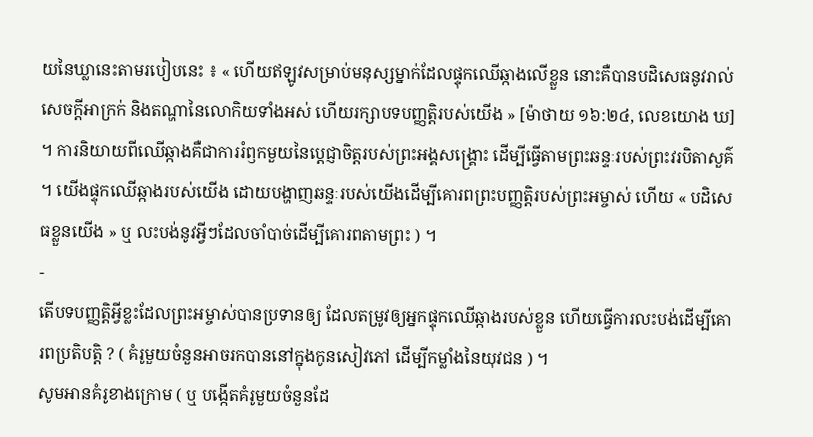យនៃឃ្លានេះតាមរបៀបនេះ ៖ « ហើយឥឡូវសម្រាប់មនុស្សម្នាក់ដែលផ្ទុកឈើឆ្កាងលើខ្លួន នោះគឺបានបដិសេធនូវរាល់សេចក្ដីអាក្រក់ និងតណ្ហានៃលោកិយទាំងអស់ ហើយរក្សាបទបញ្ញត្តិរបស់យើង » [ម៉ាថាយ ១៦:២៤, លេខយោង ឃ] ។ ការនិយាយពីឈើឆ្កាងគឺជាការរំឭកមួយនៃប្តេជ្ញាចិត្តរបស់ព្រះអង្គសង្គ្រោះ ដើម្បីធ្វើតាមព្រះឆន្ទៈរបស់ព្រះវរបិតាសួគ៌ ។ យើងផ្ទុកឈើឆ្កាងរបស់យើង ដោយបង្ហាញឆន្ទៈរបស់យើងដើម្បីគោរពព្រះបញ្ញត្តិរបស់ព្រះអម្ចាស់ ហើយ « បដិសេធខ្លួនយើង » ឬ លះបង់នូវអ្វីៗដែលចាំបាច់ដើម្បីគោរពតាមព្រះ ) ។
-
តើបទបញ្ញត្តិអ្វីខ្លះដែលព្រះអម្ចាស់បានប្រទានឲ្យ ដែលតម្រូវឲ្យអ្នកផ្ទុកឈើឆ្កាងរបស់ខ្លួន ហើយធ្វើការលះបង់ដើម្បីគោរពប្រតិបត្តិ ? ( គំរូមួយចំនួនអាចរកបាននៅក្នុងកូនសៀវភៅ ដើម្បីកម្លាំងនៃយុវជន ) ។
សូមអានគំរូខាងក្រោម ( ឬ បង្កើតគំរូមួយចំនួនដែ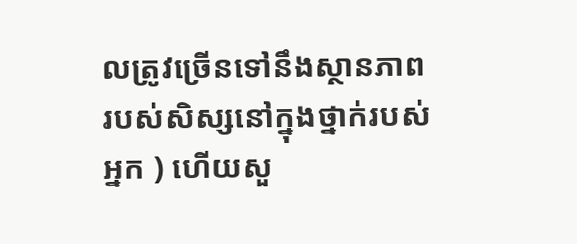លត្រូវច្រើនទៅនឹងស្ថានភាពរបស់សិស្សនៅក្នុងថ្នាក់របស់អ្នក ) ហើយសួ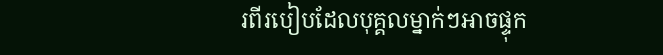រពីរបៀបដែលបុគ្គលម្នាក់ៗអាចផ្ទុក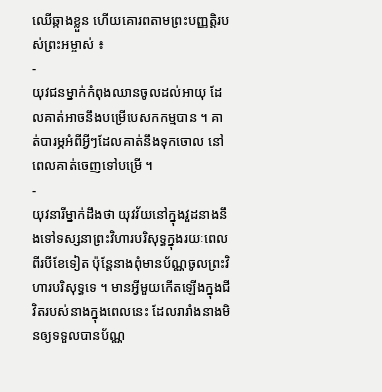ឈើឆ្កាងខ្លួន ហើយគោរពតាមព្រះបញ្ញត្តិរបស់ព្រះអម្ចាស់ ៖
-
យុវជនម្នាក់កំពុងឈានចូលដល់អាយុ ដែលគាត់អាចនឹងបម្រើបេសកកម្មបាន ។ គាត់បារម្ភអំពីអ្វីៗដែលគាត់នឹងទុកចោល នៅពេលគាត់ចេញទៅបម្រើ ។
-
យុវនារីម្នាក់ដឹងថា យុវវ័យនៅក្នុងវួដនាងនឹងទៅទស្សនាព្រះវិហារបរិសុទ្ធក្នុងរយៈពេលពីរបីខែទៀត ប៉ុន្តែនាងពុំមានប័ណ្ណចូលព្រះវិហារបរិសុទ្ធទេ ។ មានអ្វីមួយកើតឡើងក្នុងជីវិតរបស់នាងក្នុងពេលនេះ ដែលរារាំងនាងមិនឲ្យទទួលបានប័ណ្ណ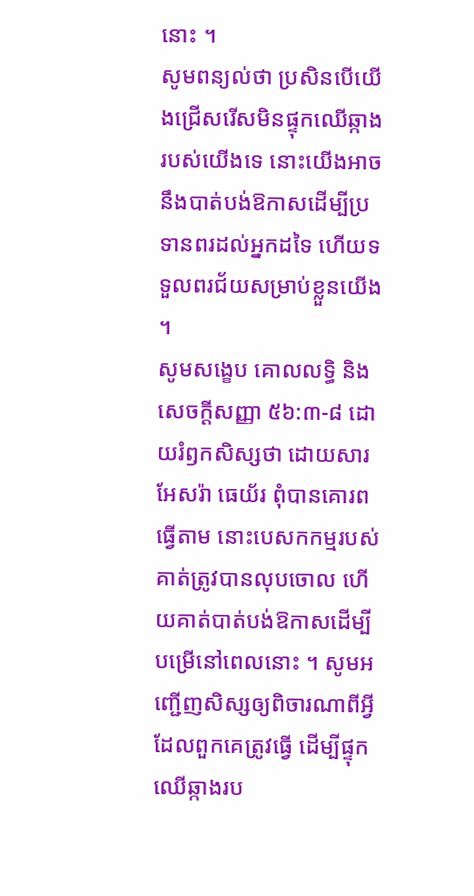នោះ ។
សូមពន្យល់ថា ប្រសិនបើយើងជ្រើសរើសមិនផ្ទុកឈើឆ្កាងរបស់យើងទេ នោះយើងអាចនឹងបាត់បង់ឱកាសដើម្បីប្រទានពរដល់អ្នកដទៃ ហើយទទួលពរជ័យសម្រាប់ខ្លួនយើង ។
សូមសង្ខេប គោលលទ្ធិ និង សេចក្ដីសញ្ញា ៥៦:៣-៨ ដោយរំឭកសិស្សថា ដោយសារ អែសរ៉ា ធេយ័រ ពុំបានគោរពធ្វើតាម នោះបេសកកម្មរបស់គាត់ត្រូវបានលុបចោល ហើយគាត់បាត់បង់ឱកាសដើម្បីបម្រើនៅពេលនោះ ។ សូមអញ្ជើញសិស្សឲ្យពិចារណាពីអ្វីដែលពួកគេត្រូវធ្វើ ដើម្បីផ្ទុកឈើឆ្កាងរប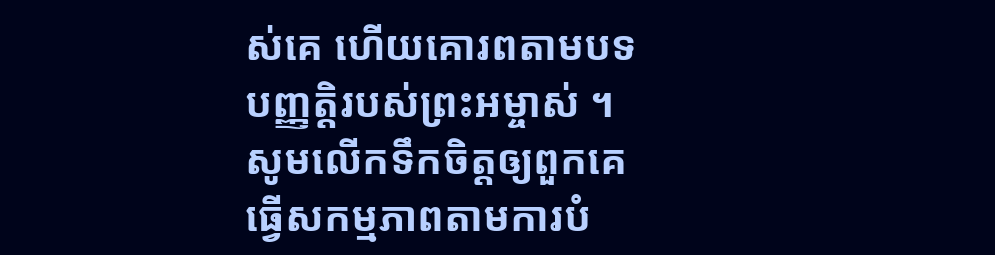ស់គេ ហើយគោរពតាមបទបញ្ញត្តិរបស់ព្រះអម្ចាស់ ។ សូមលើកទឹកចិត្តឲ្យពួកគេធ្វើសកម្មភាពតាមការបំ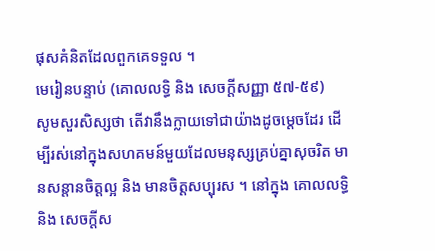ផុសគំនិតដែលពួកគេទទួល ។
មេរៀនបន្ទាប់ (គោលលទ្ធិ និង សេចក្តីសញ្ញា ៥៧-៥៩)
សូមសួរសិស្សថា តើវានឹងក្លាយទៅជាយ៉ាងដូចម្តេចដែរ ដើម្បីរស់នៅក្នុងសហគមន៍មួយដែលមនុស្សគ្រប់គ្នាសុចរិត មានសន្តានចិត្តល្អ និង មានចិត្តសប្បុរស ។ នៅក្នុង គោលលទ្ធិ និង សេចក្តីស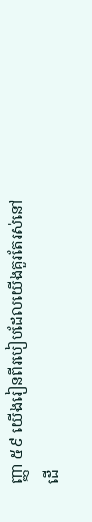ញ្ញា ៥៩ យើងរៀនពីរបៀបដែលយើងគួរតែរស់នៅ ដើ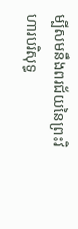ម្បីសមនឹងពរជ័យនៃព្រះវិហារបរិសុទ្ធ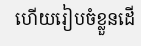ហើយរៀបចំខ្លួនដើ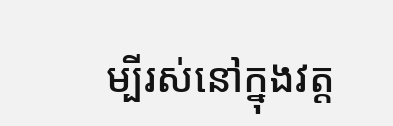ម្បីរស់នៅក្នុងវត្ត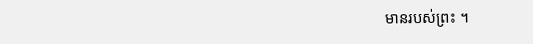មានរបស់ព្រះ ។